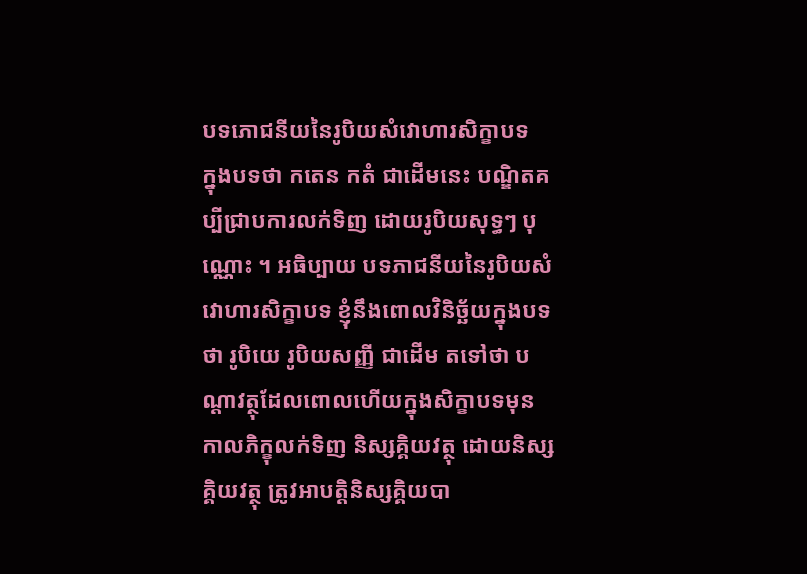បទភោជនីយនៃរូបិយសំវោហារសិក្ខាបទ
ក្នុងបទថា កតេន កតំ ជាដើមនេះ បណ្ឌិតគប្បីជ្រាបការលក់ទិញ ដោយរូបិយសុទ្ធៗ បុណ្ណោះ ។ អធិប្បាយ បទភាជនីយនៃរូបិយសំវោហារសិក្ខាបទ ខ្ញុំនឹងពោលវិនិច្ឆ័យក្នុងបទថា រូបិយេ រូបិយសញ្ញី ជាដើម តទៅថា បណ្តាវត្ថុដែលពោលហើយក្នុងសិក្ខាបទមុន កាលភិក្ខុលក់ទិញ និស្សគ្គិយវត្ថុ ដោយនិស្សគ្គិយវត្ថុ ត្រូវអាបត្តិនិស្សគ្គិយបា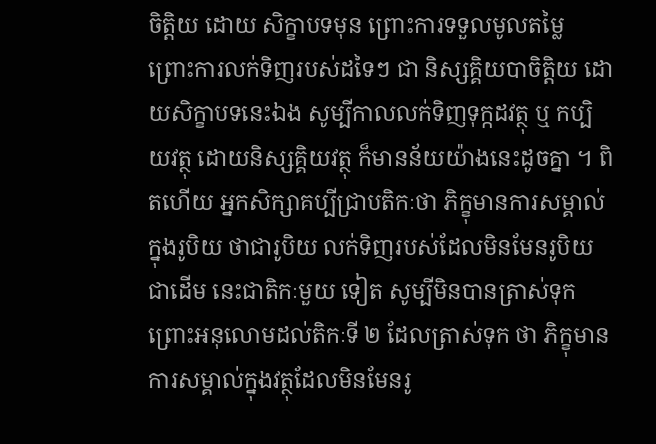ចិត្តិយ ដោយ សិក្ខាបទមុន ព្រោះការទទួលមូលតម្លៃ ព្រោះការលក់ទិញរបស់ដទៃៗ ជា និស្សគ្គិយបាចិត្តិយ ដោយសិក្ខាបទនេះឯង សូម្បីកាលលក់ទិញទុក្កដវត្ថុ ឬ កប្បិយវត្ថុ ដោយនិស្សគ្គិយវត្ថុ ក៏មានន័យយ៉ាងនេះដូចគ្នា ។ ពិតហើយ អ្នកសិក្សាគប្បីជ្រាបតិកៈថា ភិក្ខុមានការសម្គាល់ក្នុងរូបិយ ថាជារូបិយ លក់ទិញរបស់ដែលមិនមែនរូបិយជាដើម នេះជាតិកៈមួយ ទៀត សូម្បីមិនបានត្រាស់ទុក ព្រោះអនុលោមដល់តិកៈទី ២ ដែលត្រាស់ទុក ថា ភិក្ខុមានការសម្គាល់ក្នុងវត្ថុដែលមិនមែនរូ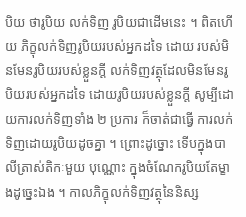បិយ ថារូបិយ លក់ទិញ រូបិយជាដើមនេះ ។ ពិតហើយ ភិក្ខុលក់ទិញរូបិយរបស់អ្នកដទៃ ដោយ របស់មិនមែនរូបិយរបស់ខ្លួនក្តី លក់ទិញវត្ថុដែលមិនមែនរូបិយរបស់អ្នកដទៃ ដោយរូបិយរបស់ខ្លួនក្តី សូម្បីដោយការលក់ទិញទាំង ២ ប្រការ ក៏ចាត់ជាធ្វើ ការលក់ទិញដោយរូបិយដូចគ្នា ។ ព្រោះដូច្នោះ ទើបក្នុងបាលីត្រាស់តិកៈមួយ បុណ្ណោះ ក្នុងចំណែករូបិយតែម្ខាងដូច្នេះឯង ។ កាលភិក្ខុលក់ទិញវត្ថុនៃនិស្ស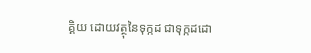គ្គិយ ដោយវត្ថុនៃទុក្កដ ជាទុក្កដដោ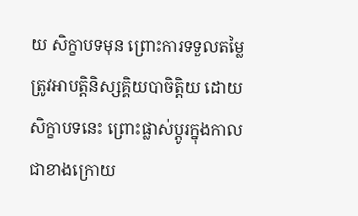យ សិក្ខាបទមុន ព្រោះការទទួលតម្លៃ ត្រូវអាបត្តិនិស្សគ្គិយបាចិត្តិយ ដោយ សិក្ខាបទនេះ ព្រោះផ្លាស់ប្តូរក្នុងកាលជាខាងក្រោយ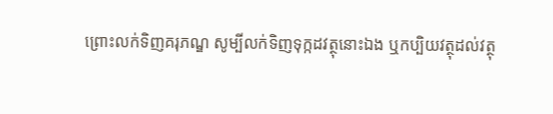ព្រោះលក់ទិញគរុភណ្ឌ សូម្បីលក់ទិញទុក្កដវត្ថុនោះឯង ឬកប្បិយវត្ថុដល់វត្ថុ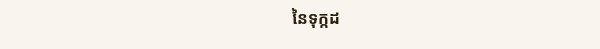នៃទុក្កដ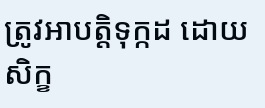ត្រូវអាបត្តិទុក្កដ ដោយសិក្ខ